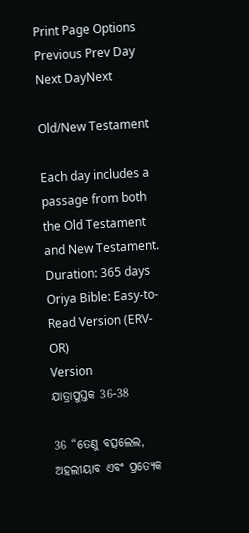Print Page Options
Previous Prev Day Next DayNext

Old/New Testament

Each day includes a passage from both the Old Testament and New Testament.
Duration: 365 days
Oriya Bible: Easy-to-Read Version (ERV-OR)
Version
ଯାତ୍ରାପୁସ୍ତକ 36-38

36 “ତେଣୁ ବତ୍ସଲେଲ, ଅହଲୀୟାବ ଏବଂ ପ୍ରତ୍ୟେକ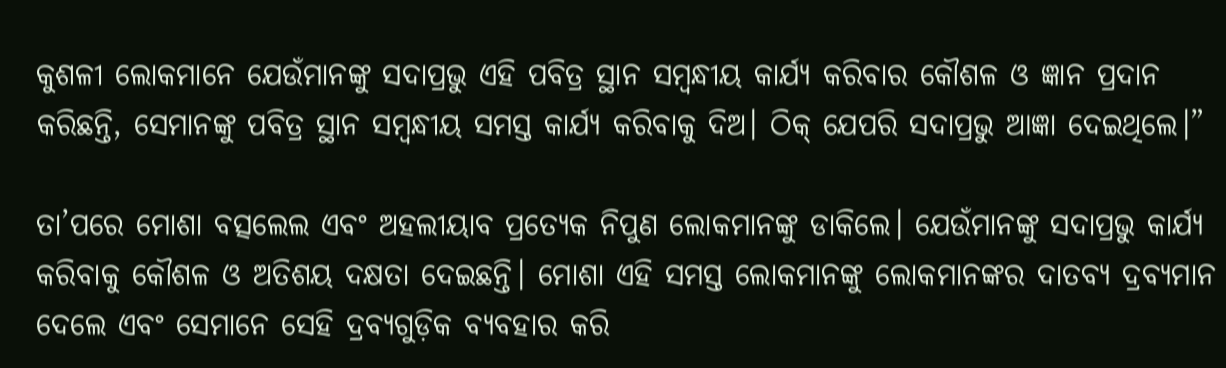କୁଶଳୀ ଲୋକମାନେ ଯେଉଁମାନଙ୍କୁ ସଦାପ୍ରଭୁ ଏହି ପବିତ୍ର ସ୍ଥାନ ସମ୍ବନ୍ଧୀୟ କାର୍ଯ୍ୟ କରିବାର କୌଶଳ ଓ ଜ୍ଞାନ ପ୍ରଦାନ କରିଛନ୍ତି, ସେମାନଙ୍କୁ ପବିତ୍ର ସ୍ଥାନ ସମ୍ବନ୍ଧୀୟ ସମସ୍ତ କାର୍ଯ୍ୟ କରିବାକୁ ଦିଅ। ଠିକ୍ ଯେପରି ସଦାପ୍ରଭୁ ଆଜ୍ଞା ଦେଇଥିଲେ।”

ତା’ପରେ ମୋଶା ବତ୍ସଲେଲ ଏବଂ ଅହଲୀୟାବ ପ୍ରତ୍ୟେକ ନିପୁଣ ଲୋକମାନଙ୍କୁ ଡାକିଲେ। ଯେଉଁମାନଙ୍କୁ ସଦାପ୍ରଭୁ କାର୍ଯ୍ୟ କରିବାକୁ କୌଶଳ ଓ ଅତିଶୟ ଦକ୍ଷତା ଦେଇଛନ୍ତି। ମୋଶା ଏହି ସମସ୍ତ ଲୋକମାନଙ୍କୁ ଲୋକମାନଙ୍କର ଦାତବ୍ୟ ଦ୍ରବ୍ୟମାନ ଦେଲେ ଏବଂ ସେମାନେ ସେହି ଦ୍ରବ୍ୟଗୁଡ଼ିକ ବ୍ୟବହାର କରି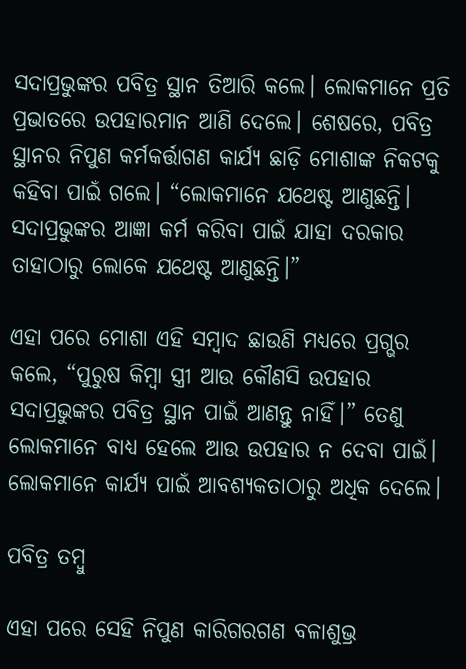ସଦାପ୍ରଭୁଙ୍କର ପବିତ୍ର ସ୍ଥାନ ତିଆରି କଲେ। ଲୋକମାନେ ପ୍ରତି ପ୍ରଭାତରେ ଉପହାରମାନ ଆଣି ଦେଲେ। ଶେଷରେ, ପବିତ୍ର ସ୍ଥାନର ନିପୁଣ କର୍ମକର୍ତ୍ତାଗଣ କାର୍ଯ୍ୟ ଛାଡ଼ି ମୋଶାଙ୍କ ନିକଟକୁ କହିବା ପାଇଁ ଗଲେ। “ଲୋକମାନେ ଯଥେଷ୍ଟ ଆଣୁଛନ୍ତି। ସଦାପ୍ରଭୁଙ୍କର ଆଜ୍ଞା କର୍ମ କରିବା ପାଇଁ ଯାହା ଦରକାର ତାହାଠାରୁ ଲୋକେ ଯଥେଷ୍ଟ ଆଣୁଛନ୍ତି।”

ଏହା ପରେ ମୋଶା ଏହି ସମ୍ବାଦ ଛାଉଣି ମଧ୍ୟରେ ପ୍ରଗ୍ଭର କଲେ, “ପୁରୁଷ କିମ୍ବା ସ୍ତ୍ରୀ ଆଉ କୌଣସି ଉପହାର ସଦାପ୍ରଭୁଙ୍କର ପବିତ୍ର ସ୍ଥାନ ପାଇଁ ଆଣନ୍ତୁ ନାହିଁ।” ତେଣୁ ଲୋକମାନେ ବାଧ୍ୟ ହେଲେ ଆଉ ଉପହାର ନ ଦେବା ପାଇଁ। ଲୋକମାନେ କାର୍ଯ୍ୟ ପାଇଁ ଆବଶ୍ୟକତାଠାରୁ ଅଧିକ ଦେଲେ।

ପବିତ୍ର ତମ୍ବୁ

ଏହା ପରେ ସେହି ନିପୁଣ କାରିଗରଗଣ ବଳାଶୁଭ୍ର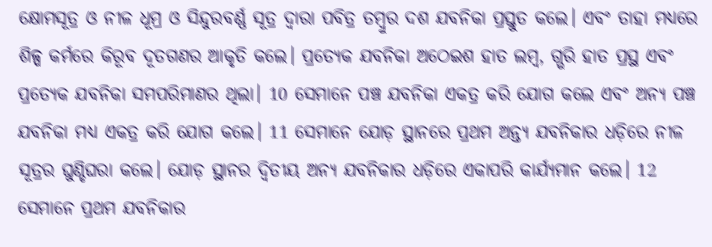କ୍ଷୋମସୂତ୍ର ଓ ନୀଳ ଧୂମ୍ର ଓ ସିନ୍ଦୁରବର୍ଣ୍ଣ ସୂତ୍ର ଦ୍ୱାରା ପବିତ୍ର ତମ୍ବୁର ଦଶ ଯବନିକା ପ୍ରସ୍ତୁତ କଲେ। ଏବଂ ତାହା ମଧ୍ୟରେ ଶିଳ୍ପ କର୍ମରେ କିରୂବ ଦୂତଗଣର ଆକୃତି କଲେ। ପ୍ରତ୍ୟେକ ଯବନିକା ଅଠେଇଶ ହାତ ଲମ୍ବ, ଗ୍ଭରି ହାତ ପ୍ରସ୍ଥ ଏବଂ ପ୍ରତ୍ୟେକ ଯବନିକା ସମପରିମାଣର ଥିଲା। 10 ସେମାନେ ପଞ୍ଚ ଯବନିକା ଏକତ୍ର କରି ଯୋଗ କଲେ ଏବଂ ଅନ୍ୟ ପଞ୍ଚ ଯବନିକା ମଧ୍ୟ ଏକତ୍ର କରି ଯୋଗ କଲେ। 11 ସେମାନେ ଯୋଡ଼ ସ୍ଥାନରେ ପ୍ରଥମ ଅନ୍ତ୍ୟ ଯବନିକାର ଧଡ଼ିରେ ନୀଳ ସୂତ୍ରର ଘୁଣ୍ଡିଘରା କଲେ। ଯୋଡ଼ ସ୍ଥାନର ଦ୍ୱିତୀୟ ଅନ୍ୟ ଯବନିକାର ଧଡ଼ିରେ ଏକାପରି କାର୍ଯ୍ୟମାନ କଲେ। 12 ସେମାନେ ପ୍ରଥମ ଯବନିକାର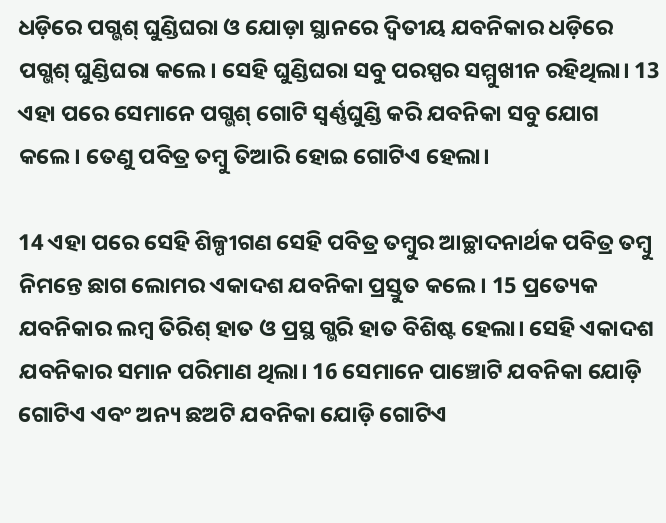ଧଡ଼ିରେ ପଗ୍ଭଶ୍ ଘୁଣ୍ଡିଘରା ଓ ଯୋଡ଼ା ସ୍ଥାନରେ ଦ୍ୱିତୀୟ ଯବନିକାର ଧଡ଼ିରେ ପଗ୍ଭଶ୍ ଘୁଣ୍ଡିଘରା କଲେ। ସେହି ଘୁଣ୍ଡିଘରା ସବୁ ପରସ୍ପର ସମ୍ମୁଖୀନ ରହିଥିଲା। 13 ଏହା ପରେ ସେମାନେ ପଗ୍ଭଶ୍ ଗୋଟି ସ୍ୱର୍ଣ୍ଣଘୁଣ୍ଡି କରି ଯବନିକା ସବୁ ଯୋଗ କଲେ। ତେଣୁ ପବିତ୍ର ତମ୍ବୁ ତିଆରି ହୋଇ ଗୋଟିଏ ହେଲା।

14 ଏହା ପରେ ସେହି ଶିଳ୍ପୀଗଣ ସେହି ପବିତ୍ର ତମ୍ବୁର ଆଚ୍ଛାଦନାର୍ଥକ ପବିତ୍ର ତମ୍ବୁ ନିମନ୍ତେ ଛାଗ ଲୋମର ଏକାଦଶ ଯବନିକା ପ୍ରସ୍ତୁତ କଲେ। 15 ପ୍ରତ୍ୟେକ ଯବନିକାର ଲମ୍ବ ତିରିଶ୍ ହାତ ଓ ପ୍ରସ୍ଥ ଗ୍ଭରି ହାତ ବିଶିଷ୍ଟ ହେଲା। ସେହି ଏକାଦଶ ଯବନିକାର ସମାନ ପରିମାଣ ଥିଲା। 16 ସେମାନେ ପାଞ୍ଚୋଟି ଯବନିକା ଯୋଡ଼ି ଗୋଟିଏ ଏବଂ ଅନ୍ୟ ଛଅଟି ଯବନିକା ଯୋଡ଼ି ଗୋଟିଏ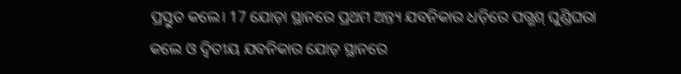ପ୍ରସ୍ତୁତ କଲେ। 17 ଯୋଡ଼ା ସ୍ଥାନରେ ପ୍ରଥମ ଅନ୍ତ୍ୟ ଯବନିକାର ଧଡ଼ିରେ ପଗ୍ଭଶ୍ ଘୁଣ୍ଡିଘରା କଲେ ଓ ଦ୍ୱିତୀୟ ଯବନିକାର ଯୋଡ଼ ସ୍ଥାନରେ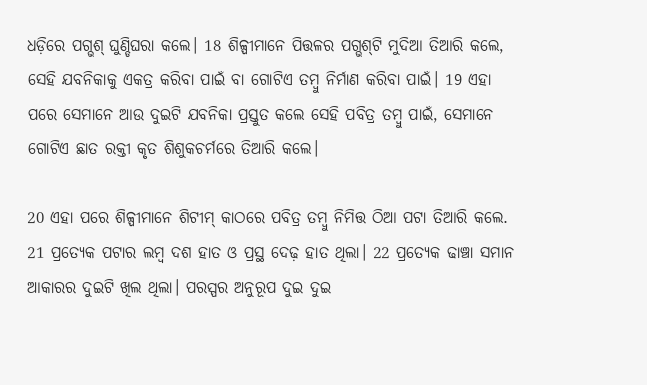ଧଡ଼ିରେ ପଗ୍ଭଶ୍ ଘୁଣ୍ଡିଘରା କଲେ। 18 ଶିଳ୍ପୀମାନେ ପିତ୍ତଳର ପଗ୍ଭଶ୍‌ଟି ମୁଦିଆ ତିଆରି କଲେ, ସେହି ଯବନିକାକୁ ଏକତ୍ର କରିବା ପାଇଁ ବା ଗୋଟିଏ ତମ୍ବୁ ନିର୍ମାଣ କରିବା ପାଇଁ। 19 ଏହା ପରେ ସେମାନେ ଆଉ ଦୁଇଟି ଯବନିକା ପ୍ରସ୍ତୁତ କଲେ ସେହି ପବିତ୍ର ତମ୍ବୁ ପାଇଁ, ସେମାନେ ଗୋଟିଏ ଛାତ ରକ୍ତୀ କୃତ ଶିଶୁକଚର୍ମରେ ତିଆରି କଲେ।

20 ଏହା ପରେ ଶିଳ୍ପୀମାନେ ଶିଟୀମ୍ କାଠରେ ପବିତ୍ର ତମ୍ବୁ ନିମିତ୍ତ ଠିଆ ପଟା ତିଆରି କଲେ. 21 ପ୍ରତ୍ୟେକ ପଟାର ଲମ୍ବ ଦଶ ହାତ ଓ ପ୍ରସ୍ଥ ଦେଢ଼ ହାତ ଥିଲା। 22 ପ୍ରତ୍ୟେକ ଢାଞ୍ଚା ସମାନ ଆକାରର ଦୁଇଟି ଖିଲ ଥିଲା। ପରସ୍ପର ଅନୁରୂପ ଦୁଇ ଦୁଇ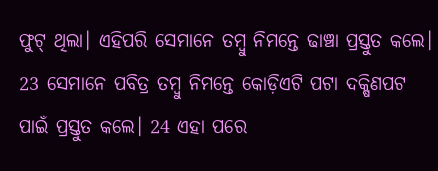ଫୁଟ୍ ଥିଲା। ଏହିପରି ସେମାନେ ତମ୍ବୁ ନିମନ୍ତେ ଢାଞ୍ଚା ପ୍ରସ୍ତୁତ କଲେ। 23 ସେମାନେ ପବିତ୍ର ତମ୍ବୁ ନିମନ୍ତେ କୋଡ଼ିଏଟି ପଟା ଦକ୍ଷିଣପଟ ପାଇଁ ପ୍ରସ୍ତୁତ କଲେ। 24 ଏହା ପରେ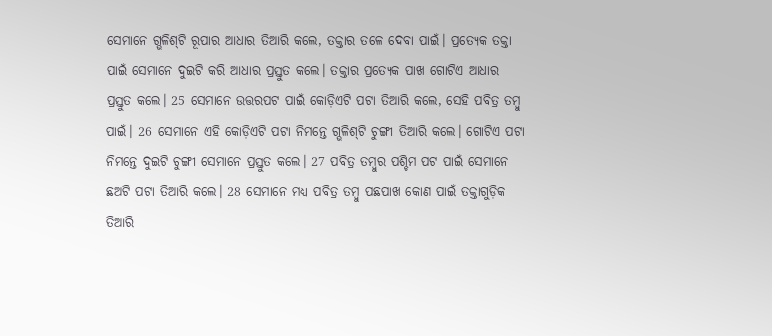ସେମାନେ ଗ୍ଭଳିଶ୍‌ଟି ରୂପାର ଆଧାର ତିଆରି କଲେ, ତକ୍ତାର ତଳେ ଦେବା ପାଇଁ। ପ୍ରତ୍ୟେକ ତକ୍ତା ପାଇଁ ସେମାନେ ଦୁଇଟି କରି ଆଧାର ପ୍ରସ୍ତୁତ କଲେ। ତକ୍ତାର ପ୍ରତ୍ୟେକ ପାଖ ଗୋଟିଏ ଆଧାର ପ୍ରସ୍ତୁତ କଲେ। 25 ସେମାନେ ଉତ୍ତରପଟ ପାଇଁ କୋଡ଼ିଏଟି ପଟା ତିଆରି କଲେ, ସେହି ପବିତ୍ର ତମ୍ବୁ ପାଇଁ। 26 ସେମାନେ ଏହି କୋଡ଼ିଏଟି ପଟା ନିମନ୍ତେ ଗ୍ଭଳିଶ୍‌ଟି ଚୁଙ୍ଗୀ ତିଆରି କଲେ। ଗୋଟିଏ ପଟା ନିମନ୍ତେ ଦୁଇଟି ଚୁଙ୍ଗୀ ସେମାନେ ପ୍ରସ୍ତୁତ କଲେ। 27 ପବିତ୍ର ତମ୍ବୁର ପଶ୍ଚିମ ପଟ ପାଇଁ ସେମାନେ ଛଅଟି ପଟା ତିଆରି କଲେ। 28 ସେମାନେ ମଧ୍ୟ ପବିତ୍ର ତମ୍ବୁ ପଛପାଖ କୋଣ ପାଇଁ ତକ୍ତାଗୁଡ଼ିକ ତିଆରି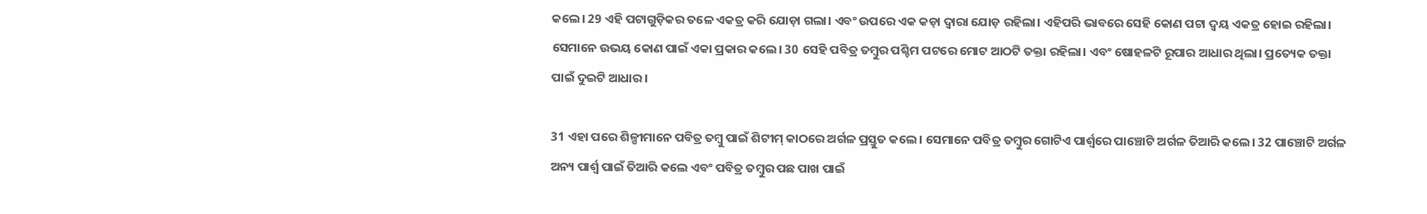କଲେ। 29 ଏହି ପଟାଗୁଡ଼ିକର ତଳେ ଏକତ୍ର କରି ଯୋଡ଼ା ଗଲା। ଏବଂ ଉପରେ ଏକ କଡ଼ା ଦ୍ୱାରା ଯୋଡ଼ ରହିଲା। ଏହିପରି ଭାବରେ ସେହି କୋଣ ପଟା ଦ୍ୱୟ ଏକତ୍ର ହୋଇ ରହିଲା। ସେମାନେ ଉଭୟ କୋଣ ପାଇଁ ଏକା ପ୍ରକାର କଲେ। 30 ସେହି ପବିତ୍ର ତମ୍ବୁର ପଶ୍ଚିମ ପଟରେ ମୋଟ ଆଠଟି ତକ୍ତା ରହିଲା। ଏବଂ ଷୋହଳଟି ରୂପାର ଆଧାର ଥିଲା। ପ୍ରତ୍ୟେକ ତକ୍ତା ପାଇଁ ଦୁଇଟି ଆଧାର।

31 ଏହା ପରେ ଶିଳ୍ପୀମାନେ ପବିତ୍ର ତମ୍ବୁ ପାଇଁ ଶିଟୀମ୍ କାଠରେ ଅର୍ଗଳ ପ୍ରସ୍ତୁତ କଲେ। ସେମାନେ ପବିତ୍ର ତମ୍ବୁର ଗୋଟିଏ ପାର୍ଶ୍ୱରେ ପାଞ୍ଚୋଟି ଅର୍ଗଳ ତିଆରି କଲେ। 32 ପାଞ୍ଚୋଟି ଅର୍ଗଳ ଅନ୍ୟ ପାର୍ଶ୍ୱ ପାଇଁ ତିଆରି କଲେ ଏବଂ ପବିତ୍ର ତମ୍ବୁର ପଛ ପାଖ ପାଇଁ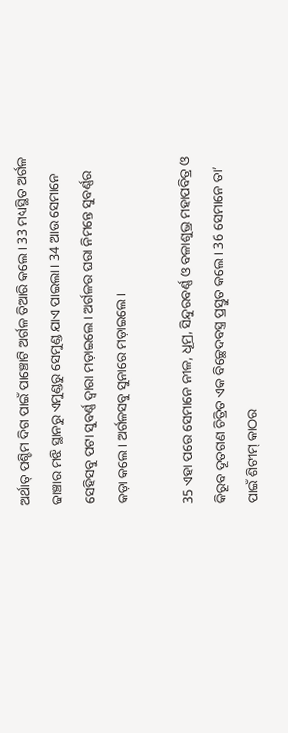ଅର୍ଥାତ୍ ପଶ୍ଚିମ ଦିଗ ପାଇଁ ପାଞ୍ଚୋଟି ଅର୍ଗଳ ତିଆରି କଲେ। 33 ମଧ୍ୟସ୍ଥିତ ଅର୍ଗଳ ଢାଞ୍ଚାର ମଝି ସ୍ଥାନରୁ ଏମୁଣ୍ଡରୁ ସେମୁଣ୍ଡ ଯାଏ ପାଇଲା। 34 ଆଉ ସେମାନେ ସେହିସବୁ ପଟା ସୁବର୍ଣ୍ଣ ଦ୍ୱାରା ମଡ଼ାଇଲେ। ଅର୍ଗଳର ଘରା ନିମନ୍ତେ ସୁବର୍ଣ୍ଣର କଡ଼ା କଲେ। ଅର୍ଗଳସବୁ ସୁନାରେ ମଡ଼ାଇଲେ।

35 ଏହା ପରେ ସେମାନେ ନୀଳ, ଧୂମ୍ର, ସିନ୍ଦୁରବର୍ଣ୍ଣ ଓ ବଳାଶୁଭ୍ର ମହାପବିତ୍ର ଓ କିରୂବ ଦୂତଗଣ ଚିତ୍ରିତ ଏକ ବିଚ୍ଛେଦବସ୍ତ୍ର ପ୍ରସ୍ତୁତ କଲେ। 36 ସେମାନେ ତା’ ପାଇଁ ଶିଟୀମ୍ କାଠର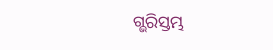ଗ୍ଭରିସ୍ତମ୍ଭ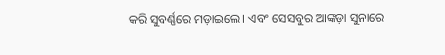କରି ସୁବର୍ଣ୍ଣରେ ମଡ଼ାଇଲେ। ଏବଂ ସେସବୁର ଆଙ୍କଡ଼ା ସୁନାରେ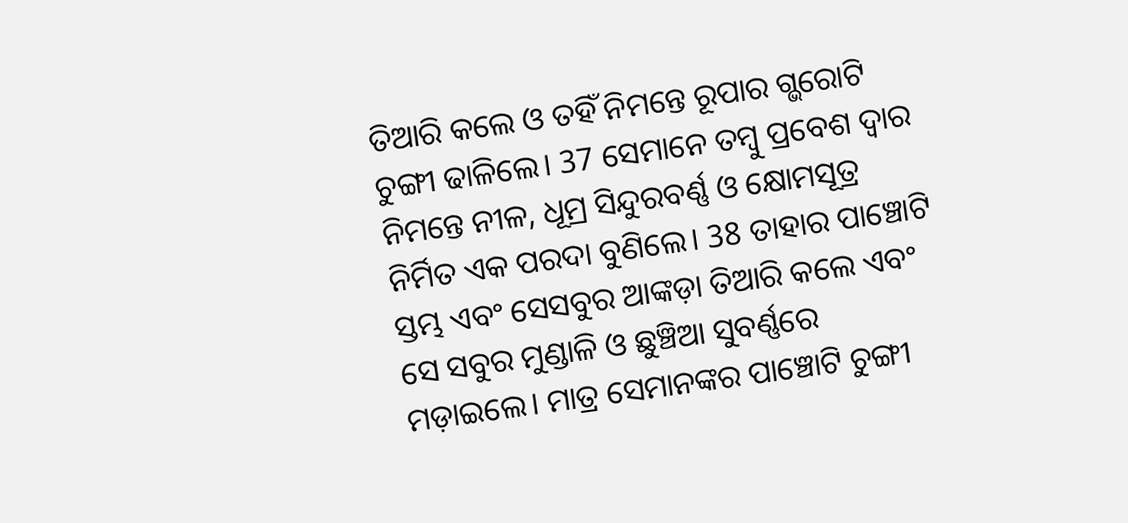ତିଆରି କଲେ ଓ ତହିଁ ନିମନ୍ତେ ରୂପାର ଗ୍ଭରୋଟି ଚୁଙ୍ଗୀ ଢାଳିଲେ। 37 ସେମାନେ ତମ୍ବୁ ପ୍ରବେଶ ଦ୍ୱାର ନିମନ୍ତେ ନୀଳ, ଧୂମ୍ର ସିନ୍ଦୁରବର୍ଣ୍ଣ ଓ କ୍ଷୋମସୂତ୍ର ନିର୍ମିତ ଏକ ପରଦା ବୁଣିଲେ। 38 ତାହାର ପାଞ୍ଚୋଟି ସ୍ତମ୍ଭ ଏବଂ ସେସବୁର ଆଙ୍କଡ଼ା ତିଆରି କଲେ ଏବଂ ସେ ସବୁର ମୁଣ୍ଡାଳି ଓ ଛୁଞ୍ଚିଆ ସୁବର୍ଣ୍ଣରେ ମଡ଼ାଇଲେ। ମାତ୍ର ସେମାନଙ୍କର ପାଞ୍ଚୋଟି ଚୁଙ୍ଗୀ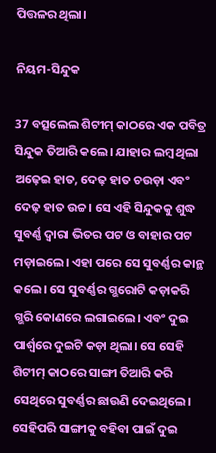ପିତ୍ତଳର ଥିଲା।

ନିୟମ-ସିନ୍ଦୁକ

37 ବତ୍ସଲେଲ ଶିଟୀମ୍ କାଠରେ ଏକ ପବିତ୍ର ସିନ୍ଦୁକ ତିଆରି କଲେ। ଯାହାର ଲମ୍ବ ଥିଲା ଅଢ଼େଇ ହାତ, ଦେଢ଼ ହାତ ଚଉଡ଼ା ଏବଂ ଦେଢ଼ ହାତ ଉଚ୍ଚ। ସେ ଏହି ସିନ୍ଦୁକକୁ ଶୁଦ୍ଧ ସୁବର୍ଣ୍ଣ ଦ୍ୱାରା ଭିତର ପଟ ଓ ବାହାର ପଟ ମଡ଼ାଇଲେ। ଏହା ପରେ ସେ ସୁବର୍ଣ୍ଣର କାନ୍ଥ କଲେ। ସେ ସୁବର୍ଣ୍ଣର ଗ୍ଭରୋଟି କଡ଼ାକରି ଗ୍ଭରି କୋଣରେ ଲଗାଇଲେ। ଏବଂ ଦୁଇ ପାର୍ଶ୍ୱରେ ଦୁଇଟି କଡ଼ା ଥିଲା। ସେ ସେହି ଶିଟୀମ୍ କାଠରେ ସାଙ୍ଗୀ ତିଆରି କରି ସେଥିରେ ସୁବର୍ଣ୍ଣର ଛାଉଣି ଦେଇଥିଲେ। ସେହିପରି ସାଙ୍ଗୀକୁ ବହିବା ପାଇଁ ଦୁଇ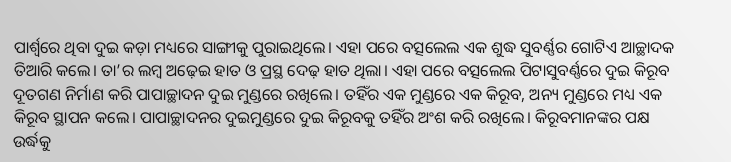ପାର୍ଶ୍ୱରେ ଥିବା ଦୁଇ କଡ଼ା ମଧ୍ୟରେ ସାଙ୍ଗୀକୁ ପୁରାଇଥିଲେ। ଏହା ପରେ ବତ୍ସଲେଲ ଏକ ଶୁଦ୍ଧ ସୁବର୍ଣ୍ଣର ଗୋଟିଏ ଆଚ୍ଛାଦକ ତିଆରି କଲେ। ତା’ର ଲମ୍ବ ଅଢ଼େଇ ହାତ ଓ ପ୍ରସ୍ଥ ଦେଢ଼ ହାତ ଥିଲା। ଏହା ପରେ ବତ୍ସଲେଲ ପିଟାସୁବର୍ଣ୍ଣରେ ଦୁଇ କିରୂବ ଦୂତଗଣ ନିର୍ମାଣ କରି ପାପାଚ୍ଛାଦନ ଦୁଇ ମୁଣ୍ଡରେ ରଖିଲେ। ତହିଁର ଏକ ମୁଣ୍ଡରେ ଏକ କିରୂବ, ଅନ୍ୟ ମୁଣ୍ଡରେ ମଧ୍ୟ ଏକ କିରୂବ ସ୍ଥାପନ କଲେ। ପାପାଚ୍ଛାଦନର ଦୁଇମୁଣ୍ଡରେ ଦୁଇ କିରୂବକୁ ତହିଁର ଅଂଶ କରି ରଖିଲେ। କିରୂବମାନଙ୍କର ପକ୍ଷ ଉର୍ଦ୍ଧକୁ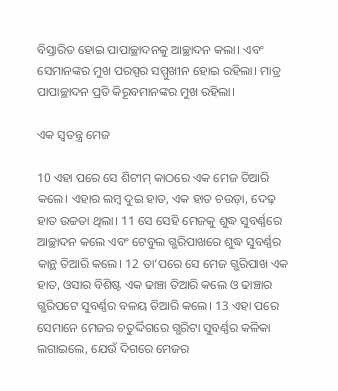ବିସ୍ତାରିତ ହୋଇ ପାପାଚ୍ଛାଦନକୁ ଆଚ୍ଛାଦନ କଲା। ଏବଂ ସେମାନଙ୍କର ମୁଖ ପରସ୍ପର ସମ୍ମୁଖୀନ ହୋଇ ରହିଲା। ମାତ୍ର ପାପାଚ୍ଛାଦନ ପ୍ରତି କିରୂବମାନଙ୍କର ମୁଖ ରହିଲା।

ଏକ ସ୍ୱତନ୍ତ୍ର ମେଜ

10 ଏହା ପରେ ସେ ଶିଟୀମ୍ କାଠରେ ଏକ ମେଜ ତିଆରି କଲେ। ଏହାର ଲମ୍ବ ଦୁଇ ହାତ, ଏକ ହାତ ଚଉଡ଼ା, ଦେଢ଼ ହାତ ଉଚ୍ଚତା ଥିଲା। 11 ସେ ସେହି ମେଜକୁ ଶୁଦ୍ଧ ସୁବର୍ଣ୍ଣରେ ଆଚ୍ଛାଦନ କଲେ ଏବଂ ଟେବୁଲ ଗ୍ଭରିପାଖରେ ଶୁଦ୍ଧ ସୁବର୍ଣ୍ଣର କାନ୍ଥ ତିଆରି କଲେ। 12 ତା’ପରେ ସେ ମେଜ ଗ୍ଭରିପାଖ ଏକ ହାତ, ଓସାର ବିଶିଷ୍ଟ ଏକ ଢାଞ୍ଚା ତିଆରି କଲେ ଓ ଢାଞ୍ଚାର ଗ୍ଭରିପଟେ ସୁବର୍ଣ୍ଣର ବଳୟ ତିଆରି କଲେ। 13 ଏହା ପରେ ସେମାନେ ମେଜର ଚତୁର୍ଦ୍ଦିଗରେ ଗ୍ଭରିଟା ସୁବର୍ଣ୍ଣର କଳିକା ଲଗାଇଲେ, ଯେଉଁ ଦିଗରେ ମେଜର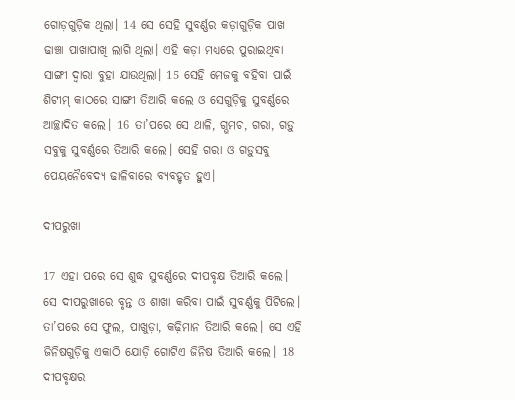ଗୋଡ଼ଗୁଡ଼ିକ ଥିଲା। 14 ସେ ସେହି ସୁବର୍ଣ୍ଣର କଡ଼ାଗୁଡ଼ିକ ପାଖ ଢାଞ୍ଚା ପାଖାପାଖି ଲାଗି ଥିଲା। ଏହି କଡ଼ା ମଧ୍ୟରେ ପୁରାଇଥିବା ସାଙ୍ଗୀ ଦ୍ୱାରା ବୁହା ଯାଉଥିଲା। 15 ସେହି ମେଜକୁ ବହିବା ପାଇଁ ଶିଟୀମ୍ କାଠରେ ସାଙ୍ଗୀ ତିଆରି କଲେ ଓ ସେଗୁଡ଼ିକୁ ସୁବର୍ଣ୍ଣରେ ଆଚ୍ଛାଦିତ କଲେ। 16 ତା’ପରେ ସେ ଥାଳି, ଗ୍ଭମଚ, ଗରା, ଗଡ଼ୁ ସବୁକୁ ସୁବର୍ଣ୍ଣରେ ତିଆରି କଲେ। ସେହି ଗରା ଓ ଗଡ଼ୁସବୁ ପେୟନୈବେଦ୍ୟ ଢାଳିବାରେ ବ୍ୟବହୃତ ହୁଏ।

ଦୀପରୁଖା

17 ଏହା ପରେ ସେ ଶୁଦ୍ଧ ସୁବର୍ଣ୍ଣରେ ଦୀପବୃକ୍ଷ ତିଆରି କଲେ। ସେ ଦୀପରୁଖାରେ ବୃନ୍ତ ଓ ଶାଖା କରିବା ପାଇଁ ସୁବର୍ଣ୍ଣକୁ ପିଟିଲେ। ତା’ପରେ ସେ ଫୁଲ, ପାଖୁଡ଼ା, କଢ଼ିମାନ ତିଆରି କଲେ। ସେ ଏହି ଜିନିଷଗୁଡ଼ିକୁ ଏକାଠି ଯୋଡ଼ି ଗୋଟିଏ ଜିନିଷ ତିଆରି କଲେ। 18 ଦୀପବୃକ୍ଷର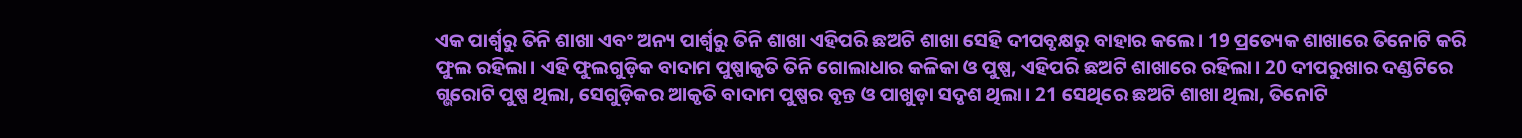ଏକ ପାର୍ଶ୍ୱରୁ ତିନି ଶାଖା ଏବଂ ଅନ୍ୟ ପାର୍ଶ୍ୱରୁ ତିନି ଶାଖା ଏହିପରି ଛଅଟି ଶାଖା ସେହି ଦୀପବୃକ୍ଷରୁ ବାହାର କଲେ। 19 ପ୍ରତ୍ୟେକ ଶାଖାରେ ତିନୋଟି କରି ଫୁଲ ରହିଲା। ଏହି ଫୁଲଗୁଡ଼ିକ ବାଦାମ ପୁଷ୍ପାକୃତି ତିନି ଗୋଲାଧାର କଳିକା ଓ ପୁଷ୍ପ, ଏହିପରି ଛଅଟି ଶାଖାରେ ରହିଲା। 20 ଦୀପରୁଖାର ଦଣ୍ଡଟିରେ ଗ୍ଭରୋଟି ପୁଷ୍ପ ଥିଲା, ସେଗୁଡ଼ିକର ଆକୃତି ବାଦାମ ପୁଷ୍ପର ବୃନ୍ତ ଓ ପାଖୁଡ଼ା ସଦୃଶ ଥିଲା। 21 ସେଥିରେ ଛଅଟି ଶାଖା ଥିଲା, ତିନୋଟି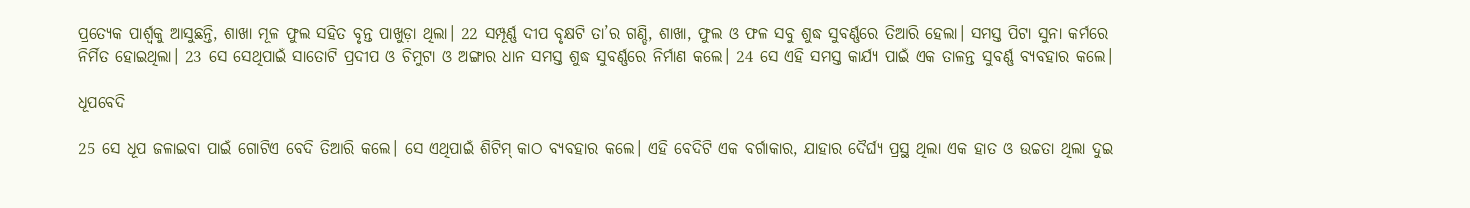ପ୍ରତ୍ୟେକ ପାର୍ଶ୍ୱକୁ ଆସୁଛନ୍ତି, ଶାଖା ମୂଳ ଫୁଲ ସହିତ ବୃନ୍ତ ପାଖୁଡ଼ା ଥିଲା। 22 ସମ୍ପୂର୍ଣ୍ଣ ଦୀପ ବୃକ୍ଷଟି ତା’ର ଗଣ୍ଡି, ଶାଖା, ଫୁଲ ଓ ଫଳ ସବୁ ଶୁଦ୍ଧ ସୁବର୍ଣ୍ଣରେ ତିଆରି ହେଲା। ସମସ୍ତ ପିଟା ସୁନା କର୍ମରେ ନିର୍ମିତ ହୋଇଥିଲା। 23 ସେ ସେଥିପାଇଁ ସାତୋଟି ପ୍ରଦୀପ ଓ ଚିମୁଟା ଓ ଅଙ୍ଗାର ଧାନ ସମସ୍ତ ଶୁଦ୍ଧ ସୁବର୍ଣ୍ଣରେ ନିର୍ମାଣ କଲେ। 24 ସେ ଏହି ସମସ୍ତ କାର୍ଯ୍ୟ ପାଇଁ ଏକ ତାଳନ୍ତ ସୁବର୍ଣ୍ଣ ବ୍ୟବହାର କଲେ।

ଧୂପବେଦି

25 ସେ ଧୂପ ଜଳାଇବା ପାଇଁ ଗୋଟିଏ ବେଦି ତିଆରି କଲେ। ସେ ଏଥିପାଇଁ ଶିଟିମ୍ କାଠ ବ୍ୟବହାର କଲେ। ଏହି ବେଦିଟି ଏକ ବର୍ଗାକାର, ଯାହାର ଦୈର୍ଘ୍ୟ ପ୍ରସ୍ଥ ଥିଲା ଏକ ହାତ ଓ ଉଚ୍ଚତା ଥିଲା ଦୁଇ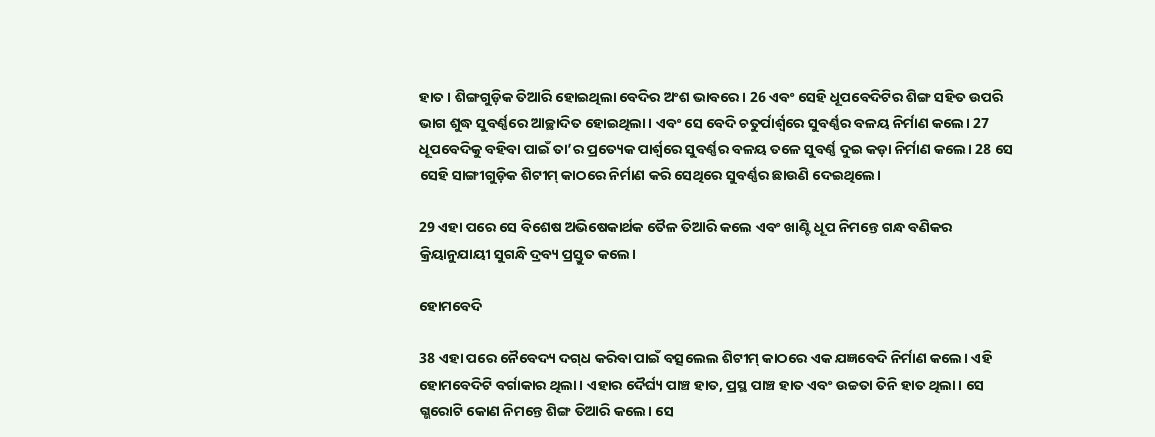ହାତ। ଶିଙ୍ଗଗୁଡ଼ିକ ତିଆରି ହୋଇଥିଲା ବେଦିର ଅଂଶ ଭାବରେ। 26 ଏବଂ ସେହି ଧୂପବେଦିଟିର ଶିଙ୍ଗ ସହିତ ଉପରି ଭାଗ ଶୁଦ୍ଧ ସୁବର୍ଣ୍ଣରେ ଆଚ୍ଛାଦିତ ହୋଇଥିଲା। ଏବଂ ସେ ବେଦି ଚତୁର୍ପାର୍ଶ୍ୱରେ ସୁବର୍ଣ୍ଣର ବଳୟ ନିର୍ମାଣ କଲେ। 27 ଧୂପବେଦିକୁ ବହିବା ପାଇଁ ତା’ର ପ୍ରତ୍ୟେକ ପାର୍ଶ୍ୱରେ ସୁବର୍ଣ୍ଣର ବଳୟ ତଳେ ସୁବର୍ଣ୍ଣ ଦୁଇ କଡ଼ା ନିର୍ମାଣ କଲେ। 28 ସେ ସେହି ସାଙ୍ଗୀଗୁଡ଼ିକ ଶିଟୀମ୍ କାଠରେ ନିର୍ମାଣ କରି ସେଥିରେ ସୁବର୍ଣ୍ଣର ଛାଉଣି ଦେଇଥିଲେ।

29 ଏହା ପରେ ସେ ବିଶେଷ ଅଭିଷେକାର୍ଥକ ତୈଳ ତିଆରି କଲେ ଏବଂ ଖାଣ୍ଟି ଧୂପ ନିମନ୍ତେ ଗନ୍ଧ ବଣିକର କ୍ରିୟାନୁଯାୟୀ ସୁଗନ୍ଧି ଦ୍ରବ୍ୟ ପ୍ରସ୍ତୁତ କଲେ।

ହୋମବେଦି

38 ଏହା ପରେ ନୈବେଦ୍ୟ ଦ‌ଗ୍‌ଧ କରିବା ପାଇଁ ବତ୍ସଲେଲ ଶିଟୀମ୍ କାଠରେ ଏକ ଯଜ୍ଞବେଦି ନିର୍ମାଣ କଲେ। ଏହି ହୋମବେଦିଟି ବର୍ଗାକାର ଥିଲା। ଏହାର ଦୈର୍ଘ୍ୟ ପାଞ୍ଚ ହାତ, ପ୍ରସ୍ଥ ପାଞ୍ଚ ହାତ ଏବଂ ଉଚ୍ଚତା ତିନି ହାତ ଥିଲା। ସେ ଗ୍ଭରୋଟି କୋଣ ନିମନ୍ତେ ଶିଙ୍ଗ ତିଆରି କଲେ। ସେ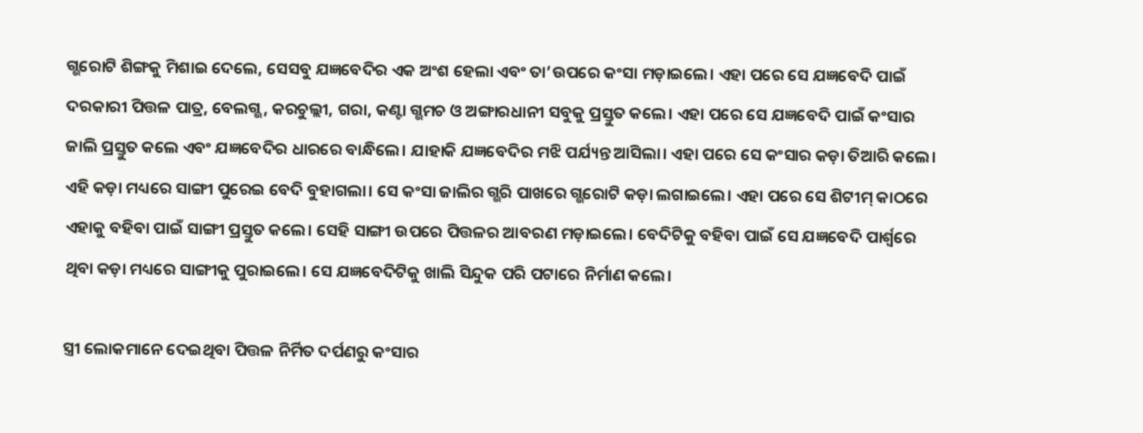ଗ୍ଭରୋଟି ଶିଙ୍ଗକୁ ମିଶାଇ ଦେଲେ, ସେସବୁ ଯଜ୍ଞବେଦିର ଏକ ଅଂଶ ହେଲା ଏବଂ ତା’ଉପରେ କଂସା ମଡ଼ାଇଲେ। ଏହା ପରେ ସେ ଯଜ୍ଞବେଦି ପାଇଁ ଦରକାରୀ ପିତ୍ତଳ ପାତ୍ର, ବେଲଗ୍ଭ, କରଚୁଲ୍ଲୀ, ଗରା, କଣ୍ଟା ଗ୍ଭମଚ ଓ ଅଙ୍ଗାରଧାନୀ ସବୁକୁ ପ୍ରସ୍ତୁତ କଲେ। ଏହା ପରେ ସେ ଯଜ୍ଞବେଦି ପାଇଁ କଂସାର ଜାଲି ପ୍ରସ୍ତୁତ କଲେ ଏବଂ ଯଜ୍ଞବେଦିର ଧାରରେ ବାନ୍ଧିଲେ। ଯାହାକି ଯଜ୍ଞବେଦିର ମଝି ପର୍ଯ୍ୟନ୍ତ ଆସିଲା। ଏହା ପରେ ସେ କଂସାର କଡ଼ା ତିଆରି କଲେ। ଏହି କଡ଼ା ମଧ୍ୟରେ ସାଙ୍ଗୀ ପୁରେଇ ବେଦି ବୁହାଗଲା। ସେ କଂସା ଜାଲିର ଗ୍ଭରି ପାଖରେ ଗ୍ଭରୋଟି କଡ଼ା ଲଗାଇଲେ। ଏହା ପରେ ସେ ଶିଟୀମ୍ କାଠରେ ଏହାକୁ ବହିବା ପାଇଁ ସାଙ୍ଗୀ ପ୍ରସ୍ତୁତ କଲେ। ସେହି ସାଙ୍ଗୀ ଉପରେ ପିତ୍ତଳର ଆବରଣ ମଡ଼ାଇଲେ। ବେଦିଟିକୁ ବହିବା ପାଇଁ ସେ ଯଜ୍ଞବେଦି ପାର୍ଶ୍ୱରେ ଥିବା କଡ଼ା ମଧ୍ୟରେ ସାଙ୍ଗୀକୁ ପୁରାଇଲେ। ସେ ଯଜ୍ଞବେଦିଟିକୁ ଖାଲି ସିନ୍ଦୁକ ପରି ପଟାରେ ନିର୍ମାଣ କଲେ।

ସ୍ତ୍ରୀ ଲୋକମାନେ ଦେଇଥିବା ପିତ୍ତଳ ନିର୍ମିତ ଦର୍ପଣରୁ କଂସାର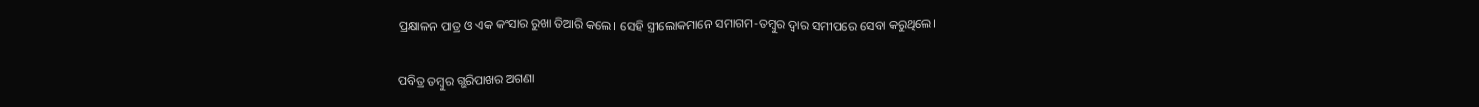ପ୍ରକ୍ଷାଳନ ପାତ୍ର ଓ ଏକ କଂସାର ରୁଖା ତିଆରି କଲେ। ସେହି ସ୍ତ୍ରୀଲୋକମାନେ ସମାଗମ-ତମ୍ବୁର ଦ୍ୱାର ସମୀପରେ ସେବା କରୁଥିଲେ।

ପବିତ୍ର ତମ୍ବୁର ଗ୍ଭରିପାଖର ଅଗଣା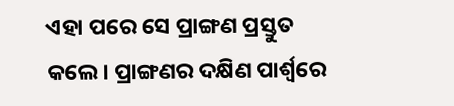ଏହା ପରେ ସେ ପ୍ରାଙ୍ଗଣ ପ୍ରସ୍ତୁତ କଲେ। ପ୍ରାଙ୍ଗଣର ଦକ୍ଷିଣ ପାର୍ଶ୍ୱରେ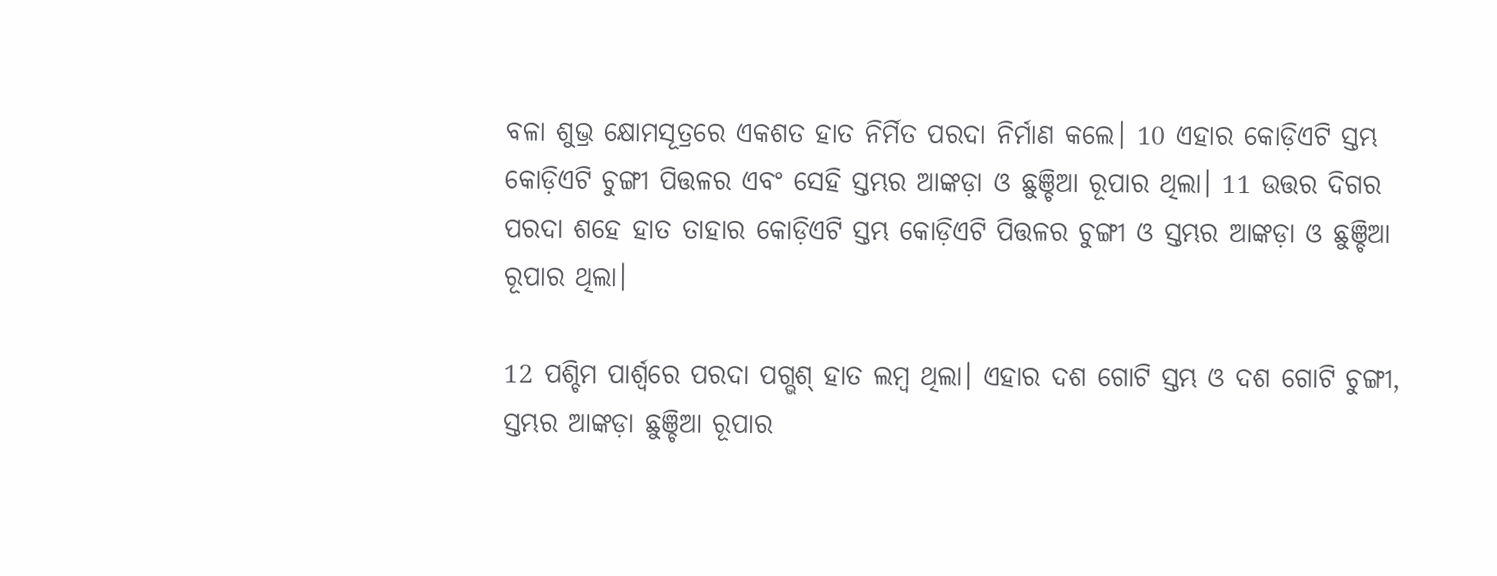ବଳା ଶୁଭ୍ର କ୍ଷୋମସୂତ୍ରରେ ଏକଶତ ହାତ ନିର୍ମିତ ପରଦା ନିର୍ମାଣ କଲେ। 10 ଏହାର କୋଡ଼ିଏଟି ସ୍ତମ୍ଭ କୋଡ଼ିଏଟି ଚୁଙ୍ଗୀ ପିତ୍ତଳର ଏବଂ ସେହି ସ୍ତମ୍ଭର ଆଙ୍କଡ଼ା ଓ ଛୁଞ୍ଚିଆ ରୂପାର ଥିଲା। 11 ଉତ୍ତର ଦିଗର ପରଦା ଶହେ ହାତ ତାହାର କୋଡ଼ିଏଟି ସ୍ତମ୍ଭ କୋଡ଼ିଏଟି ପିତ୍ତଳର ଚୁଙ୍ଗୀ ଓ ସ୍ତମ୍ଭର ଆଙ୍କଡ଼ା ଓ ଛୁଞ୍ଚିଆ ରୂପାର ଥିଲା।

12 ପଶ୍ଚିମ ପାର୍ଶ୍ୱରେ ପରଦା ପଗ୍ଭଶ୍ ହାତ ଲମ୍ବ ଥିଲା। ଏହାର ଦଶ ଗୋଟି ସ୍ତମ୍ଭ ଓ ଦଶ ଗୋଟି ଚୁଙ୍ଗୀ, ସ୍ତମ୍ଭର ଆଙ୍କଡ଼ା ଛୁଞ୍ଚିଆ ରୂପାର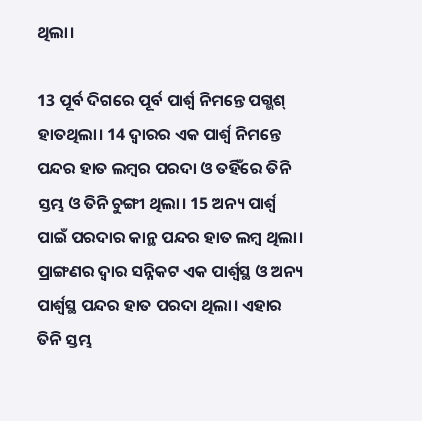ଥିଲା।

13 ପୂର୍ବ ଦିଗରେ ପୂର୍ବ ପାର୍ଶ୍ୱ ନିମନ୍ତେ ପଗ୍ଭଶ୍ ହାତଥିଲା। 14 ଦ୍ୱାରର ଏକ ପାର୍ଶ୍ୱ ନିମନ୍ତେ ପନ୍ଦର ହାତ ଲମ୍ବର ପରଦା ଓ ତହିଁରେ ତିନି ସ୍ତମ୍ଭ ଓ ତିନି ଚୁଙ୍ଗୀ ଥିଲା। 15 ଅନ୍ୟ ପାର୍ଶ୍ୱ ପାଇଁ ପରଦାର କାନ୍ଥ ପନ୍ଦର ହାତ ଲମ୍ବ ଥିଲା। ପ୍ରାଙ୍ଗଣର ଦ୍ୱାର ସନ୍ନିକଟ ଏକ ପାର୍ଶ୍ୱସ୍ଥ ଓ ଅନ୍ୟ ପାର୍ଶ୍ୱସ୍ଥ ପନ୍ଦର ହାତ ପରଦା ଥିଲା। ଏହାର ତିନି ସ୍ତମ୍ଭ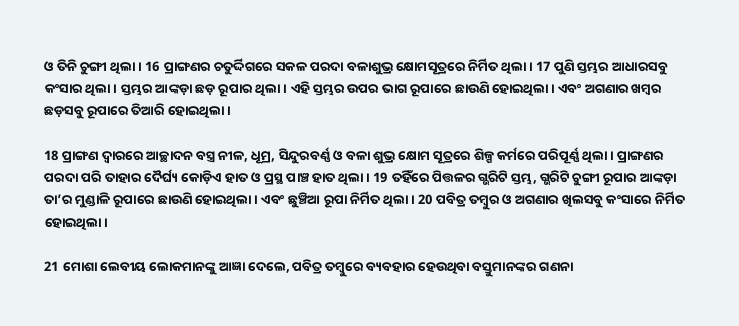ଓ ତିନି ଚୁଙ୍ଗୀ ଥିଲା। 16 ପ୍ରାଙ୍ଗଣର ଚତୁର୍ଦ୍ଦିଗରେ ସକଳ ପରଦା ବଳାଶୁଭ୍ର କ୍ଷୋମସୂତ୍ରରେ ନିର୍ମିତ ଥିଲା। 17 ପୁଣି ସ୍ତମ୍ଭର ଆଧାରସବୁ କଂସାର ଥିଲା। ସ୍ତମ୍ଭର ଆଙ୍କଡ଼ା ଛଡ଼ ରୂପାର ଥିଲା। ଏହି ସ୍ତମ୍ଭର ଉପର ଭାଗ ରୂପାରେ ଛାଉଣି ହୋଇଥିଲା। ଏବଂ ଅଗଣାର ଖମ୍ବର ଛଡ଼ସବୁ ରୂପାରେ ତିଆରି ହୋଇଥିଲା।

18 ପ୍ରାଙ୍ଗଣ ଦ୍ୱାରରେ ଆଚ୍ଛାଦନ ବସ୍ତ୍ର ନୀଳ, ଧୂମ୍ର, ସିନ୍ଦୁରବର୍ଣ୍ଣ ଓ ବଳା ଶୁଭ୍ର କ୍ଷୋମ ସୂତ୍ରରେ ଶିଳ୍ପ କର୍ମରେ ପରିପୂର୍ଣ୍ଣ ଥିଲା। ପ୍ରାଙ୍ଗଣର ପରଦା ପରି ତାହାର ଦୈର୍ଘ୍ୟ କୋଡ଼ିଏ ହାତ ଓ ପ୍ରସ୍ଥ ପାଞ୍ଚ ହାତ ଥିଲା। 19 ତହିଁରେ ପିତ୍ତଳର ଗ୍ଭରିଟି ସ୍ତମ୍ଭ, ଗ୍ଭରିଟି ଚୁଙ୍ଗୀ ରୂପାର ଆଙ୍କଡ଼ା ତା’ର ମୁଣ୍ଡାଳି ରୂପାରେ ଛାଉଣି ହୋଇଥିଲା। ଏବଂ ଛୁଞ୍ଚିଆ ରୂପା ନିର୍ମିତ ଥିଲା। 20 ପବିତ୍ର ତମ୍ବୁର ଓ ଅଗଣାର ଖିଲସବୁ କଂସାରେ ନିର୍ମିତ ହୋଇଥିଲା।

21 ମୋଶା ଲେବୀୟ ଲୋକମାନଙ୍କୁ ଆଜ୍ଞା ଦେଲେ, ପବିତ୍ର ତମ୍ବୁରେ ବ୍ୟବହାର ହେଉଥିବା ବସ୍ତୁମାନଙ୍କର ଗଣନା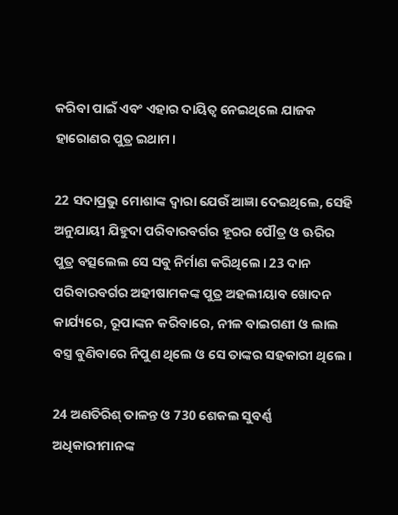କରିବା ପାଇଁ ଏବଂ ଏହାର ଦାୟିତ୍ୱ ନେଇଥିଲେ ଯାଜକ ହାରୋଣର ପୁତ୍ର ଇଥାମ।

22 ସଦାପ୍ରଭୁ ମୋଶାଙ୍କ ଦ୍ୱାରା ଯେଉଁ ଆଜ୍ଞା ଦେଇଥିଲେ, ସେହି ଅନୁଯାୟୀ ଯିହୁଦା ପରିବାରବର୍ଗର ହୂରର ପୌତ୍ର ଓ ଊରିର ପୁତ୍ର ବତ୍ସଲେଲ ସେ ସବୁ ନିର୍ମାଣ କରିଥିଲେ। 23 ଦାନ ପରିବାରବର୍ଗର ଅହୀଷାମକଙ୍କ ପୁତ୍ର ଅହଲୀୟାବ ଖୋଦନ କାର୍ଯ୍ୟରେ, ରୂପାଙ୍କନ କରିବାରେ, ନୀଳ ବାଇଗଣୀ ଓ ଲାଲ ବସ୍ତ୍ର ବୁଣିବାରେ ନିପୁଣ ଥିଲେ ଓ ସେ ତାଙ୍କର ସହକାରୀ ଥିଲେ।

24 ଅଣତିରିଶ୍ ତାଳନ୍ତ ଓ 730 ଶେକଲ ସୁବର୍ଣ୍ଣ ଅଧିକାରୀମାନଙ୍କ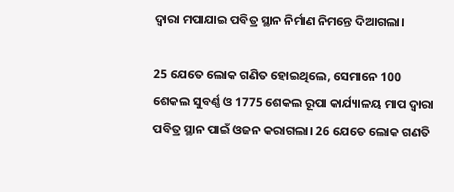ଦ୍ୱାରା ମପାଯାଇ ପବିତ୍ର ସ୍ଥାନ ନିର୍ମାଣ ନିମନ୍ତେ ଦିଆଗଲା।

25 ଯେତେ ଲୋକ ଗଣିତ ହୋଇଥିଲେ, ସେମାନେ 100 ଶେକଲ ସୁବର୍ଣ୍ଣ ଓ 1775 ଶେକଲ ରୂପା କାର୍ଯ୍ୟାଳୟ ମାପ ଦ୍ୱାରା ପବିତ୍ର ସ୍ଥାନ ପାଇଁ ଓଜନ କରାଗଲା। 26 ଯେତେ ଲୋକ ଗଣତି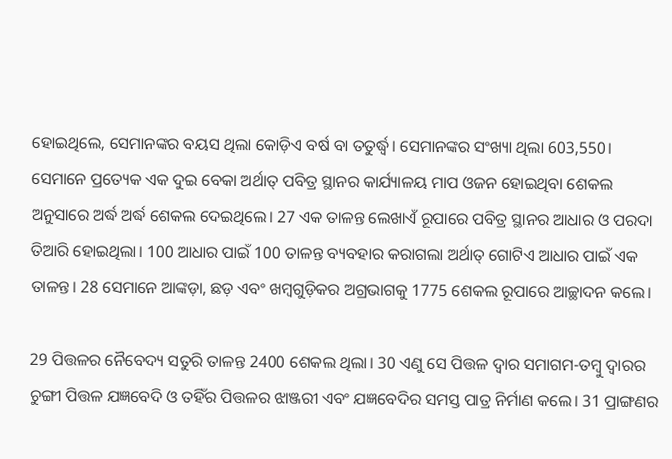ହୋଇଥିଲେ, ସେମାନଙ୍କର ବୟସ ଥିଲା କୋଡ଼ିଏ ବର୍ଷ ବା ତତୁର୍ଦ୍ଧ୍ୱ। ସେମାନଙ୍କର ସଂଖ୍ୟା ଥିଲା 603,550। ସେମାନେ ପ୍ରତ୍ୟେକ ଏକ ଦୁଇ ବେକା ଅର୍ଥାତ୍ ପବିତ୍ର ସ୍ଥାନର କାର୍ଯ୍ୟାଳୟ ମାପ ଓଜନ ହୋଇଥିବା ଶେକଲ ଅନୁସାରେ ଅର୍ଦ୍ଧ ଅର୍ଦ୍ଧ ଶେକଲ ଦେଇଥିଲେ। 27 ଏକ ତାଳନ୍ତ ଲେଖାଏଁ ରୂପାରେ ପବିତ୍ର ସ୍ଥାନର ଆଧାର ଓ ପରଦା ତିଆରି ହୋଇଥିଲା। 100 ଆଧାର ପାଇଁ 100 ତାଳନ୍ତ ବ୍ୟବହାର କରାଗଲା ଅର୍ଥାତ୍ ଗୋଟିଏ ଆଧାର ପାଇଁ ଏକ ତାଳନ୍ତ। 28 ସେମାନେ ଆଙ୍କଡ଼ା, ଛଡ଼ ଏବଂ ଖମ୍ବଗୁଡ଼ିକର ଅଗ୍ରଭାଗକୁ 1775 ଶେକଲ ରୂପାରେ ଆଚ୍ଛାଦନ କଲେ।

29 ପିତ୍ତଳର ନୈବେଦ୍ୟ ସତୁରି ତାଳନ୍ତ 2400 ଶେକଲ ଥିଲା। 30 ଏଣୁ ସେ ପିତ୍ତଳ ଦ୍ୱାର ସମାଗମ-ତମ୍ବୁ ଦ୍ୱାରର ଚୁଙ୍ଗୀ ପିତ୍ତଳ ଯଜ୍ଞବେଦି ଓ ତହିଁର ପିତ୍ତଳର ଝାଞ୍ଜରୀ ଏବଂ ଯଜ୍ଞବେଦିର ସମସ୍ତ ପାତ୍ର ନିର୍ମାଣ କଲେ। 31 ପ୍ରାଙ୍ଗଣର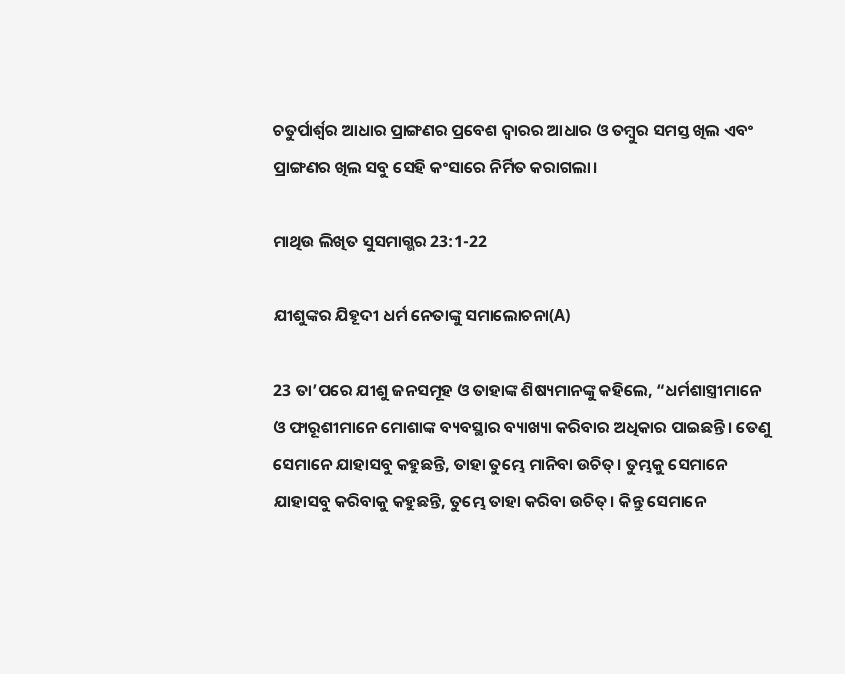ଚତୁର୍ପାର୍ଶ୍ୱର ଆଧାର ପ୍ରାଙ୍ଗଣର ପ୍ରବେଶ ଦ୍ୱାରର ଆଧାର ଓ ତମ୍ବୁର ସମସ୍ତ ଖିଲ ଏବଂ ପ୍ରାଙ୍ଗଣର ଖିଲ ସବୁ ସେହି କଂସାରେ ନିର୍ମିତ କରାଗଲା।

ମାଥିଉ ଲିଖିତ ସୁସମାଗ୍ଭର 23:1-22

ଯୀଶୁଙ୍କର ଯିହୂଦୀ ଧର୍ମ ନେତାଙ୍କୁ ସମାଲୋଚନା(A)

23 ତା’ପରେ ଯୀଶୁ ଜନସମୂହ ଓ ତାହାଙ୍କ ଶିଷ୍ୟମାନଙ୍କୁ କହିଲେ, “ଧର୍ମଶାସ୍ତ୍ରୀମାନେ ଓ ଫାରୂଶୀମାନେ ମୋଶାଙ୍କ ବ୍ୟବସ୍ଥାର ବ୍ୟାଖ୍ୟା କରିବାର ଅଧିକାର ପାଇଛନ୍ତି। ତେଣୁ ସେମାନେ ଯାହାସବୁ କହୁଛନ୍ତି, ତାହା ତୁମ୍ଭେ ମାନିବା ଉଚିତ୍। ତୁମ୍ଭକୁ ସେମାନେ ଯାହାସବୁ କରିବାକୁ କହୁଛନ୍ତି, ତୁମ୍ଭେ ତାହା କରିବା ଉଚିତ୍। କିନ୍ତୁ ସେମାନେ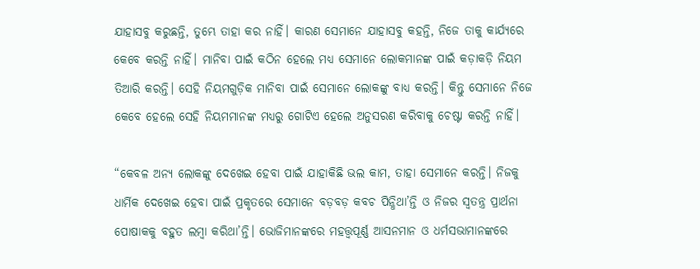ଯାହାସବୁ କରୁଛନ୍ତି, ତୁମ୍ଭେ ତାହା କର ନାହିଁ। କାରଣ ସେମାନେ ଯାହାସବୁ କହନ୍ତି, ନିଜେ ତାକୁ କାର୍ଯ୍ୟରେ କେବେ କରନ୍ତି ନାହିଁ। ମାନିବା ପାଇଁ କଠିନ ହେଲେ ମଧ୍ୟ ସେମାନେ ଲୋକମାନଙ୍କ ପାଇଁ କଡ଼ାକଡ଼ି ନିୟମ ତିଆରି କରନ୍ତି। ସେହି ନିୟମଗୁଡ଼ିକ ମାନିବା ପାଇଁ ସେମାନେ ଲୋକଙ୍କୁ ବାଧ୍ୟ କରନ୍ତି। କିନ୍ତୁ ସେମାନେ ନିଜେ କେବେ ହେଲେ ସେହି ନିୟମମାନଙ୍କ ମଧ୍ୟରୁ ଗୋଟିଏ ହେଲେ ଅନୁସରଣ କରିବାକୁ ଚେଷ୍ଟା କରନ୍ତି ନାହିଁ।

“କେବଳ ଅନ୍ୟ ଲୋକଙ୍କୁ ଦେଖେଇ ହେବା ପାଇଁ ଯାହାକିଛି ଭଲ କାମ, ତାହା ସେମାନେ କରନ୍ତି। ନିଜକୁ ଧାର୍ମିକ ଦେଖେଇ ହେବା ପାଇଁ ପ୍ରକୃତରେ ସେମାନେ ବଡ଼ବଡ଼ କବଚ ପିନ୍ଧିଥା’ନ୍ତି ଓ ନିଜର ସ୍ୱତନ୍ତ୍ର ପ୍ରାର୍ଥନା ପୋଷାକକୁ ବହୁତ ଲମ୍ବା କରିଥା’ନ୍ତି। ଭୋଜିମାନଙ୍କରେ ମହତ୍ତ୍ୱପୂର୍ଣ୍ଣ ଆସନମାନ ଓ ଧର୍ମସଭାମାନଙ୍କରେ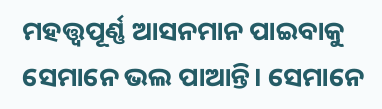ମହତ୍ତ୍ୱପୂର୍ଣ୍ଣ ଆସନମାନ ପାଇବାକୁ ସେମାନେ ଭଲ ପାଆନ୍ତି। ସେମାନେ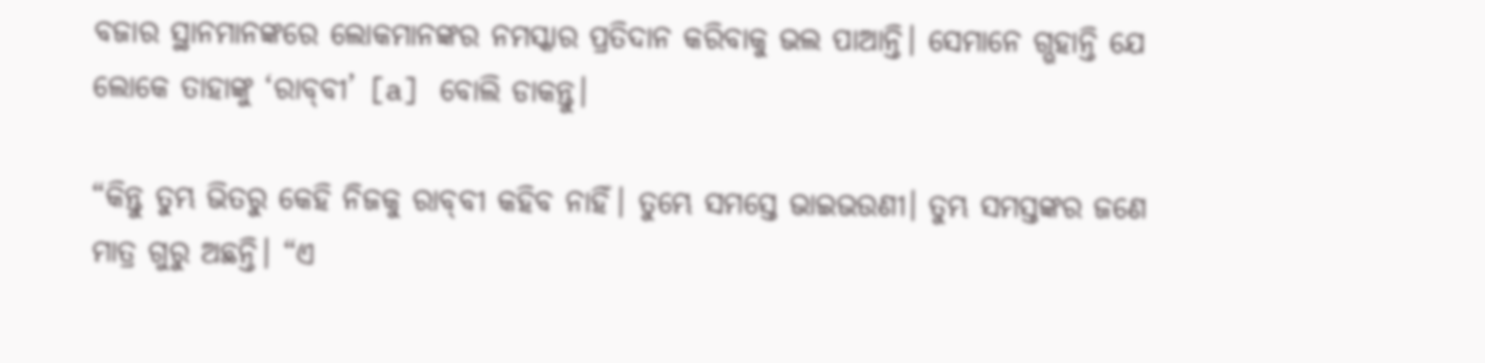ବଜାର ସ୍ଥାନମାନଙ୍କରେ ଲୋକମାନଙ୍କର ନମସ୍କାର ପ୍ରତିଦାନ କରିବାକୁ ଭଲ ପାଆନ୍ତି। ସେମାନେ ଗ୍ଭହାନ୍ତି ଯେ ଲୋକେ ତାହାଙ୍କୁ ‘ରା‌‌‌‌‌ବ୍‌‌‌‌‌ବୀ’ [a] ବୋଲି ଡାକନ୍ତୁ।

“କିନ୍ତୁ ତୁମ୍ଭ ଭିତରୁ କେହି ନିଜକୁ ରା‌‌‌‌‌ବ୍‌‌‌‌‌ବୀ କହିବ ନାହିଁ। ତୁମ୍ଭେ ସମସ୍ତେ ଭାଇଭଉଣୀ। ତୁମ୍ଭ ସମସ୍ତଙ୍କର ଜଣେ ମାତ୍ର ଗୁରୁ ଅଛନ୍ତି। “ଏ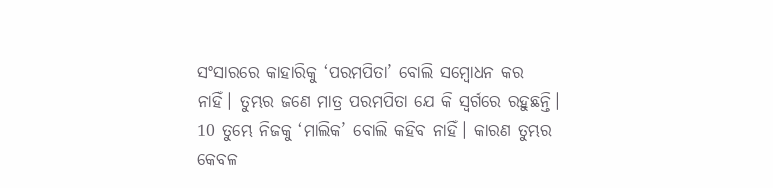ସଂସାରରେ କାହାରିକୁ ‘ପରମପିତା’ ବୋଲି ସମ୍ବୋଧନ କର ନାହିଁ। ତୁମ୍ଭର ଜଣେ ମାତ୍ର ପରମପିତା ଯେ କି ସ୍ୱର୍ଗରେ ରହୁଛନ୍ତି। 10 ତୁମ୍ଭେ ନିଜକୁ ‘ମାଲିକ’ ବୋଲି କହିବ ନାହିଁ। କାରଣ ତୁମ୍ଭର କେବଳ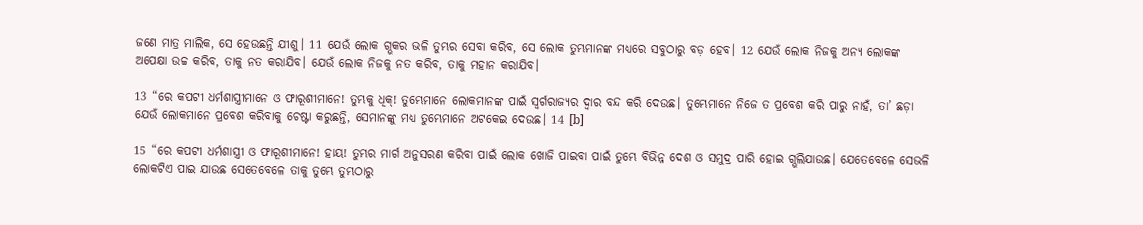ଜଣେ ମାତ୍ର ମାଲିକ, ସେ ହେଉଛନ୍ତି ଯୀଶୁ। 11 ଯେଉଁ ଲୋକ ଗ୍ଭକର ଭଳି ତୁମ୍ଭର ସେବା କରିବ, ସେ ଲୋକ ତୁମ୍ଭମାନଙ୍କ ମଧ୍ୟରେ ସବୁଠାରୁ ବଡ଼ ହେବ। 12 ଯେଉଁ ଲୋକ ନିଜକୁ ଅନ୍ୟ ଲୋକଙ୍କ ଅପେକ୍ଷା ଉଚ୍ଚ କରିବ, ତାକୁ ନତ କରାଯିବ। ଯେଉଁ ଲୋକ ନିଜକୁ ନତ କରିବ, ତାକୁ ମହାନ କରାଯିବ।

13 “ରେ କପଟୀ ଧର୍ମଶାସ୍ତ୍ରୀମାନେ ଓ ଫାରୂଶୀମାନେ! ତୁମ୍ଭକୁ ଧିକ୍! ତୁମ୍ଭେମାନେ ଲୋକମାନଙ୍କ ପାଇଁ ସ୍ୱର୍ଗରାଜ୍ୟର ଦ୍ୱାର ବନ୍ଦ କରି ଦେଉଛ। ତୁମ୍ଭେମାନେ ନିଜେ ତ ପ୍ରବେଶ କରି ପାରୁ ନାହଁ, ତା’ ଛଡ଼ା ଯେଉଁ ଲୋକମାନେ ପ୍ରବେଶ କରିବାକୁ ଚେଷ୍ଟା କରୁଛନ୍ତି, ସେମାନଙ୍କୁ ମଧ୍ୟ ତୁମ୍ଭେମାନେ ଅଟକେଇ ଦେଉଛ। 14 [b]

15 “ରେ କପଟୀ ଧର୍ମଶାସ୍ତ୍ରୀ ଓ ଫାରୂଶୀମାନେ! ହାୟ! ତୁମ୍ଭର ମାର୍ଗ ଅନୁସରଣ କରିବା ପାଇଁ ଲୋକ ଖୋଜି ପାଇବା ପାଇଁ ତୁମ୍ଭେ ବିଭିନ୍ନ ଦେଶ ଓ ସମୁଦ୍ର ପାରି ହୋଇ ଗ୍ଭଲିଯାଉଛ। ଯେତେବେଳେ ସେଭଳି ଲୋକଟିଏ ପାଇ ଯାଉଛ ସେତେବେଳେ ତାକୁ ତୁମ୍ଭେ ତୁମ୍ଭଠାରୁ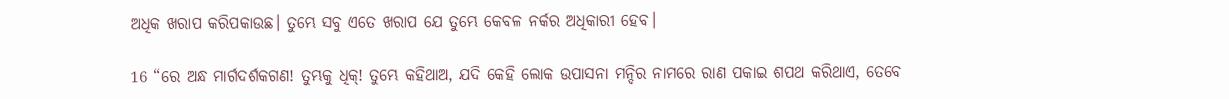ଅଧିକ ଖରାପ କରିପକାଉଛ। ତୁମ୍ଭେ ସବୁ ଏତେ ଖରାପ ଯେ ତୁମ୍ଭେ କେବଳ ନର୍କର ଅଧିକାରୀ ହେବ।

16 “ରେ ଅନ୍ଧ ମାର୍ଗଦର୍ଶକଗଣ! ତୁମ୍ଭକୁ ଧିକ୍! ତୁମ୍ଭେ କହିଥାଅ, ଯଦି କେହି ଲୋକ ଉପାସନା ମନ୍ଦିର ନାମରେ ରାଣ ପକାଇ ଶପଥ କରିଥାଏ, ତେବେ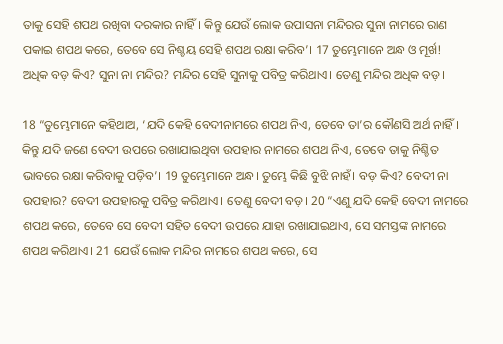ତାକୁ ସେହି ଶପଥ ରଖିବା ଦରକାର ନାହିଁ। କିନ୍ତୁ ଯେଉଁ ଲୋକ ଉପାସନା ମନ୍ଦିରର ସୁନା ନାମରେ ରାଣ ପକାଇ ଶପଥ କରେ, ତେବେ ସେ ନିଶ୍ଚୟ ସେହି ଶପଥ ରକ୍ଷା କରିବ’। 17 ତୁମ୍ଭେମାନେ ଅନ୍ଧ ଓ ମୂର୍ଖ! ଅଧିକ ବଡ଼ କିଏ? ସୁନା ନା ମନ୍ଦିର? ମନ୍ଦିର ସେହି ସୁନାକୁ ପବିତ୍ର କରିଥାଏ। ତେଣୁ ମନ୍ଦିର ଅଧିକ ବଡ଼।

18 “ତୁମ୍ଭେମାନେ କହିଥାଅ, ‘ଯଦି କେହି ବେଦୀନାମରେ ଶପଥ ନିଏ, ତେବେ ତା’ର କୌଣସି ଅର୍ଥ ନାହିଁ। କିନ୍ତୁ ଯଦି ଜଣେ ବେଦୀ ଉପରେ ରଖାଯାଇଥିବା ଉପହାର ନାମରେ ଶପଥ ନିଏ, ତେବେ ତାକୁ ନିଶ୍ଚିତ ଭାବରେ ରକ୍ଷା କରିବାକୁ ପଡ଼ିବ’। 19 ତୁମ୍ଭେମାନେ ଅନ୍ଧ। ତୁମ୍ଭେ କିଛି ବୁଝି ନାହଁ। ବଡ଼ କିଏ? ବେଦୀ ନା ଉପହାର? ବେଦୀ ଉପହାରକୁ ପବିତ୍ର କରିଥାଏ। ତେଣୁ ବେଦୀ ବଡ଼। 20 “ଏଣୁ ଯଦି କେହି ବେଦୀ ନାମରେ ଶପଥ କରେ, ତେବେ ସେ ବେଦୀ ସହିତ ବେଦୀ ଉପରେ ଯାହା ରଖାଯାଇଥାଏ, ସେ ସମସ୍ତଙ୍କ ନାମରେ ଶପଥ କରିଥାଏ। 21 ଯେଉଁ ଲୋକ ମନ୍ଦିର ନାମରେ ଶପଥ କରେ, ସେ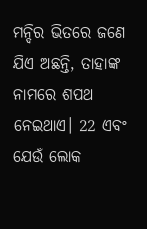ମନ୍ଦିର ଭିତରେ ଜଣେ ଯିଏ ଅଛନ୍ତି, ତାହାଙ୍କ ନାମରେ ଶପଥ ନେଇଥାଏ। 22 ଏବଂ ଯେଉଁ ଲୋକ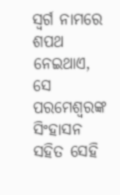ସ୍ୱର୍ଗ ନାମରେ ଶପଥ ନେଇଥାଏ, ସେ ପରମେଶ୍ୱରଙ୍କ ସିଂହାସନ ସହିତ ସେହି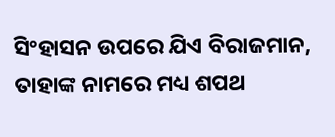ସିଂହାସନ ଉପରେ ଯିଏ ବିରାଜମାନ, ତାହାଙ୍କ ନାମରେ ମଧ୍ୟ ଶପଥ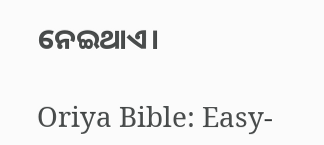ନେଇଥାଏ।

Oriya Bible: Easy-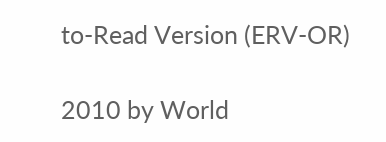to-Read Version (ERV-OR)

2010 by World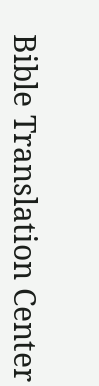Bible Translation Center